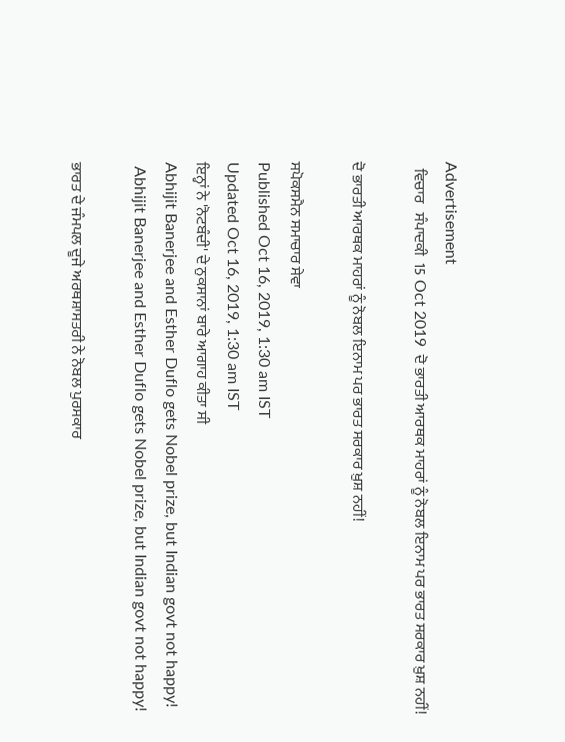Advertisement
  ਵਿਚਾਰ   ਸੰਪਾਦਕੀ  15 Oct 2019  ਦੋ ਭਾਰਤੀ ਆਰਥਕ ਮਾਹਰਾਂ ਨੂੰ ਨੋਬਲ ਇਨਾਮ ਪਰ ਭਾਰਤ ਸਰਕਾਰ ਖ਼ੁਸ਼ ਨਹੀਂ!

ਦੋ ਭਾਰਤੀ ਆਰਥਕ ਮਾਹਰਾਂ ਨੂੰ ਨੋਬਲ ਇਨਾਮ ਪਰ ਭਾਰਤ ਸਰਕਾਰ ਖ਼ੁਸ਼ ਨਹੀਂ!

ਸਪੋਕਸਮੈਨ ਸਮਾਚਾਰ ਸੇਵਾ
Published Oct 16, 2019, 1:30 am IST
Updated Oct 16, 2019, 1:30 am IST
ਇਨ੍ਹਾਂ ਨੇ 'ਨੋਟਬੰਦੀ' ਦੇ ਨੁਕਸਾਨਾਂ ਬਾਰੇ ਆਗਾਹ ਕੀਤਾ ਸੀ
Abhijit Banerjee and Esther Duflo gets Nobel prize, but Indian govt not happy!
 Abhijit Banerjee and Esther Duflo gets Nobel prize, but Indian govt not happy!

ਭਾਰਤ ਦੇ ਜੰਮਪਲ ਦੂਜੇ ਅਰਥਸ਼ਾਸਤਰੀ ਨੇ ਨੋਬਲ ਪੁਰਸਕਾਰ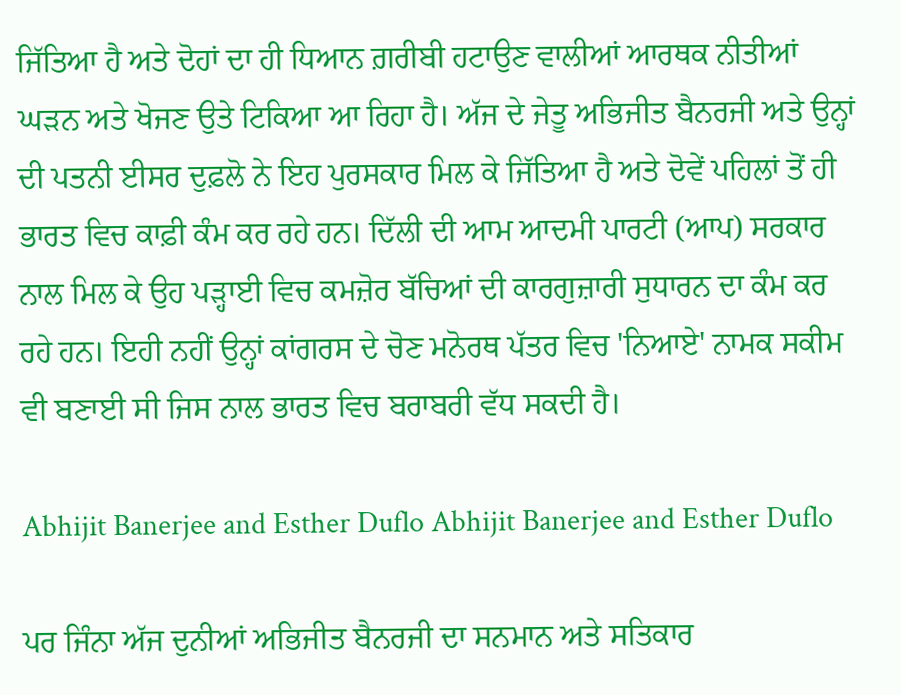ਜਿੱਤਿਆ ਹੈ ਅਤੇ ਦੋਹਾਂ ਦਾ ਹੀ ਧਿਆਨ ਗ਼ਰੀਬੀ ਹਟਾਉਣ ਵਾਲੀਆਂ ਆਰਥਕ ਨੀਤੀਆਂ ਘੜਨ ਅਤੇ ਖੋਜਣ ਉਤੇ ਟਿਕਿਆ ਆ ਰਿਹਾ ਹੈ। ਅੱਜ ਦੇ ਜੇਤੂ ਅਭਿਜੀਤ ਬੈਨਰਜੀ ਅਤੇ ਉਨ੍ਹਾਂ ਦੀ ਪਤਨੀ ਈਸਰ ਦੁਫ਼ਲੋ ਨੇ ਇਹ ਪੁਰਸਕਾਰ ਮਿਲ ਕੇ ਜਿੱਤਿਆ ਹੈ ਅਤੇ ਦੋਵੇਂ ਪਹਿਲਾਂ ਤੋਂ ਹੀ ਭਾਰਤ ਵਿਚ ਕਾਫ਼ੀ ਕੰਮ ਕਰ ਰਹੇ ਹਨ। ਦਿੱਲੀ ਦੀ ਆਮ ਆਦਮੀ ਪਾਰਟੀ (ਆਪ) ਸਰਕਾਰ ਨਾਲ ਮਿਲ ਕੇ ਉਹ ਪੜ੍ਹਾਈ ਵਿਚ ਕਮਜ਼ੋਰ ਬੱਚਿਆਂ ਦੀ ਕਾਰਗੁਜ਼ਾਰੀ ਸੁਧਾਰਨ ਦਾ ਕੰਮ ਕਰ ਰਹੇ ਹਨ। ਇਹੀ ਨਹੀਂ ਉਨ੍ਹਾਂ ਕਾਂਗਰਸ ਦੇ ਚੋਣ ਮਨੋਰਥ ਪੱਤਰ ਵਿਚ 'ਨਿਆਏ' ਨਾਮਕ ਸਕੀਮ ਵੀ ਬਣਾਈ ਸੀ ਜਿਸ ਨਾਲ ਭਾਰਤ ਵਿਚ ਬਰਾਬਰੀ ਵੱਧ ਸਕਦੀ ਹੈ।

Abhijit Banerjee and Esther Duflo Abhijit Banerjee and Esther Duflo

ਪਰ ਜਿੰਨਾ ਅੱਜ ਦੁਨੀਆਂ ਅਭਿਜੀਤ ਬੈਨਰਜੀ ਦਾ ਸਨਮਾਨ ਅਤੇ ਸਤਿਕਾਰ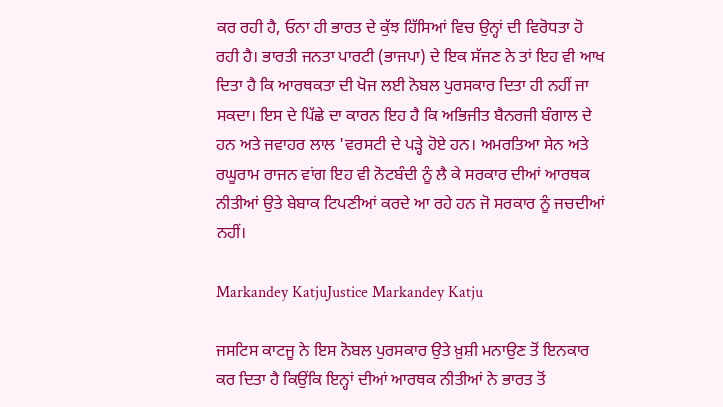ਕਰ ਰਹੀ ਹੈ, ਓਨਾ ਹੀ ਭਾਰਤ ਦੇ ਕੁੱਝ ਹਿੱਸਿਆਂ ਵਿਚ ਉਨ੍ਹਾਂ ਦੀ ਵਿਰੋਧਤਾ ਹੋ ਰਹੀ ਹੈ। ਭਾਰਤੀ ਜਨਤਾ ਪਾਰਟੀ (ਭਾਜਪਾ) ਦੇ ਇਕ ਸੱਜਣ ਨੇ ਤਾਂ ਇਹ ਵੀ ਆਖ ਦਿਤਾ ਹੈ ਕਿ ਆਰਥਕਤਾ ਦੀ ਖੋਜ ਲਈ ਨੋਬਲ ਪੁਰਸਕਾਰ ਦਿਤਾ ਹੀ ਨਹੀਂ ਜਾ ਸਕਦਾ। ਇਸ ਦੇ ਪਿੱਛੇ ਦਾ ਕਾਰਨ ਇਹ ਹੈ ਕਿ ਅਭਿਜੀਤ ਬੈਨਰਜੀ ਬੰਗਾਲ ਦੇ ਹਨ ਅਤੇ ਜਵਾਹਰ ਲਾਲ 'ਵਰਸਟੀ ਦੇ ਪੜ੍ਹੇ ਹੋਏ ਹਨ। ਅਮਰਤਿਆ ਸੇਨ ਅਤੇ ਰਘੂਰਾਮ ਰਾਜਨ ਵਾਂਗ ਇਹ ਵੀ ਨੋਟਬੰਦੀ ਨੂੰ ਲੈ ਕੇ ਸਰਕਾਰ ਦੀਆਂ ਆਰਥਕ ਨੀਤੀਆਂ ਉਤੇ ਬੇਬਾਕ ਟਿਪਣੀਆਂ ਕਰਦੇ ਆ ਰਹੇ ਹਨ ਜੋ ਸਰਕਾਰ ਨੂੰ ਜਚਦੀਆਂ ਨਹੀਂ।

Markandey KatjuJustice Markandey Katju

ਜਸਟਿਸ ਕਾਟਜੂ ਨੇ ਇਸ ਨੋਬਲ ਪੁਰਸਕਾਰ ਉਤੇ ਖ਼ੁਸ਼ੀ ਮਨਾਉਣ ਤੋਂ ਇਨਕਾਰ ਕਰ ਦਿਤਾ ਹੈ ਕਿਉਂਕਿ ਇਨ੍ਹਾਂ ਦੀਆਂ ਆਰਥਕ ਨੀਤੀਆਂ ਨੇ ਭਾਰਤ ਤੋਂ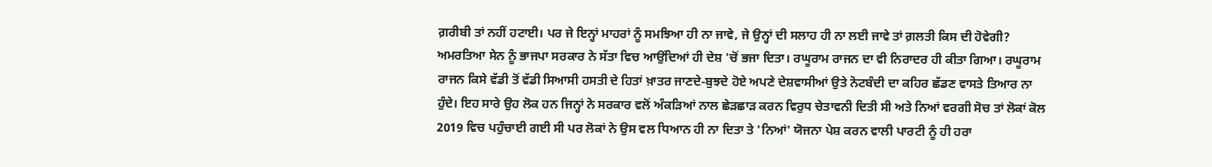ਗ਼ਰੀਬੀ ਤਾਂ ਨਹੀਂ ਹਟਾਈ। ਪਰ ਜੇ ਇਨ੍ਹਾਂ ਮਾਹਰਾਂ ਨੂੰ ਸਮਝਿਆ ਹੀ ਨਾ ਜਾਵੇ, ਜੇ ਉਨ੍ਹਾਂ ਦੀ ਸਲਾਹ ਹੀ ਨਾ ਲਈ ਜਾਵੇ ਤਾਂ ਗ਼ਲਤੀ ਕਿਸ ਦੀ ਹੋਵੇਗੀ? ਅਮਰਤਿਆ ਸੇਨ ਨੂੰ ਭਾਜਪਾ ਸਰਕਾਰ ਨੇ ਸੱਤਾ ਵਿਚ ਆਉਂਦਿਆਂ ਹੀ ਦੇਸ਼ 'ਚੋਂ ਭਜਾ ਦਿਤਾ। ਰਘੂਰਾਮ ਰਾਜਨ ਦਾ ਵੀ ਨਿਰਾਦਰ ਹੀ ਕੀਤਾ ਗਿਆ। ਰਘੂਰਾਮ ਰਾਜਨ ਕਿਸੇ ਵੱਡੀ ਤੋਂ ਵੱਡੀ ਸਿਆਸੀ ਹਸਤੀ ਦੇ ਹਿਤਾਂ ਖ਼ਾਤਰ ਜਾਣਦੇ-ਬੁਝਦੇ ਹੋਏ ਅਪਣੇ ਦੇਸ਼ਵਾਸੀਆਂ ਉਤੇ ਨੋਟਬੰਦੀ ਦਾ ਕਹਿਰ ਛੱਡਣ ਵਾਸਤੇ ਤਿਆਰ ਨਾ ਹੁੰਦੇ। ਇਹ ਸਾਰੇ ਉਹ ਲੋਕ ਹਨ ਜਿਨ੍ਹਾਂ ਨੇ ਸਰਕਾਰ ਵਲੋਂ ਅੰਕੜਿਆਂ ਨਾਲ ਛੇੜਛਾੜ ਕਰਨ ਵਿਰੁਧ ਚੇਤਾਵਨੀ ਦਿਤੀ ਸੀ ਅਤੇ ਨਿਆਂ ਵਰਗੀ ਸੋਚ ਤਾਂ ਲੋਕਾਂ ਕੋਲ 2019 ਵਿਚ ਪਹੁੰਚਾਈ ਗਈ ਸੀ ਪਰ ਲੋਕਾਂ ਨੇ ਉਸ ਵਲ ਧਿਆਨ ਹੀ ਨਾ ਦਿਤਾ ਤੇ 'ਨਿਆਂ' ਯੋਜਨਾ ਪੇਸ਼ ਕਰਨ ਵਾਲੀ ਪਾਰਟੀ ਨੂੰ ਹੀ ਹਰਾ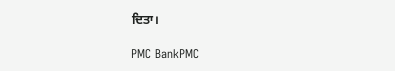ਦਿਤਾ।

PMC BankPMC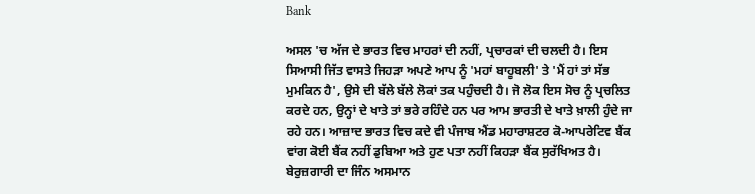Bank

ਅਸਲ 'ਚ ਅੱਜ ਦੇ ਭਾਰਤ ਵਿਚ ਮਾਹਰਾਂ ਦੀ ਨਹੀਂ, ਪ੍ਰਚਾਰਕਾਂ ਦੀ ਚਲਦੀ ਹੈ। ਇਸ ਸਿਆਸੀ ਜਿੱਤ ਵਾਸਤੇ ਜਿਹੜਾ ਅਪਣੇ ਆਪ ਨੂੰ 'ਮਹਾਂ ਬਾਹੂਬਲੀ' ਤੇ 'ਮੈਂ ਹਾਂ ਤਾਂ ਸੱਭ ਮੁਮਕਿਨ ਹੈ', ਉਸੇ ਦੀ ਬੱਲੇ ਬੱਲੇ ਲੋਕਾਂ ਤਕ ਪਹੁੰਚਦੀ ਹੈ। ਜੋ ਲੋਕ ਇਸ ਸੋਚ ਨੂੰ ਪ੍ਰਚਲਿਤ ਕਰਦੇ ਹਨ, ਉਨ੍ਹਾਂ ਦੇ ਖਾਤੇ ਤਾਂ ਭਰੇ ਰਹਿੰਦੇ ਹਨ ਪਰ ਆਮ ਭਾਰਤੀ ਦੇ ਖਾਤੇ ਖ਼ਾਲੀ ਹੁੰਦੇ ਜਾ ਰਹੇ ਹਨ। ਆਜ਼ਾਦ ਭਾਰਤ ਵਿਚ ਕਦੇ ਵੀ ਪੰਜਾਬ ਐਂਡ ਮਹਾਰਾਸ਼ਟਰ ਕੋ-ਆਪਰੇਟਿਵ ਬੈਂਕ ਵਾਂਗ ਕੋਈ ਬੈਂਕ ਨਹੀਂ ਡੁਬਿਆ ਅਤੇ ਹੁਣ ਪਤਾ ਨਹੀਂ ਕਿਹੜਾ ਬੈਂਕ ਸੁਰੱਖਿਅਤ ਹੈ। ਬੇਰੁਜ਼ਗਾਰੀ ਦਾ ਜਿੰਨ ਅਸਮਾਨ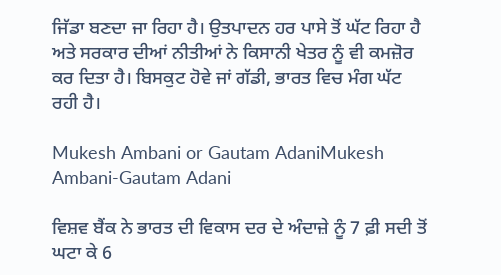ਜਿੱਡਾ ਬਣਦਾ ਜਾ ਰਿਹਾ ਹੈ। ਉਤਪਾਦਨ ਹਰ ਪਾਸੇ ਤੋਂ ਘੱਟ ਰਿਹਾ ਹੈ ਅਤੇ ਸਰਕਾਰ ਦੀਆਂ ਨੀਤੀਆਂ ਨੇ ਕਿਸਾਨੀ ਖੇਤਰ ਨੂੰ ਵੀ ਕਮਜ਼ੋਰ ਕਰ ਦਿਤਾ ਹੈ। ਬਿਸਕੁਟ ਹੋਵੇ ਜਾਂ ਗੱਡੀ, ਭਾਰਤ ਵਿਚ ਮੰਗ ਘੱਟ ਰਹੀ ਹੈ।

Mukesh Ambani or Gautam AdaniMukesh Ambani-Gautam Adani

ਵਿਸ਼ਵ ਬੈਂਕ ਨੇ ਭਾਰਤ ਦੀ ਵਿਕਾਸ ਦਰ ਦੇ ਅੰਦਾਜ਼ੇ ਨੂੰ 7 ਫ਼ੀ ਸਦੀ ਤੋਂ ਘਟਾ ਕੇ 6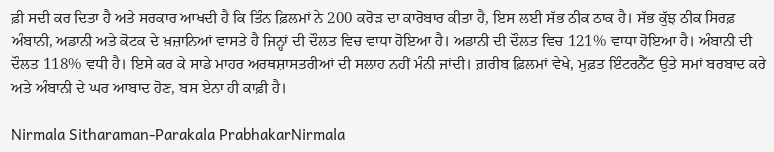ਫ਼ੀ ਸਦੀ ਕਰ ਦਿਤਾ ਹੈ ਅਤੇ ਸਰਕਾਰ ਆਖਦੀ ਹੈ ਕਿ ਤਿੰਨ ਫ਼ਿਲਮਾਂ ਨੇ 200 ਕਰੋੜ ਦਾ ਕਾਰੋਬਾਰ ਕੀਤਾ ਹੈ, ਇਸ ਲਈ ਸੱਭ ਠੀਕ ਠਾਕ ਹੈ। ਸੱਭ ਕੁੱਝ ਠੀਕ ਸਿਰਫ਼ ਅੰਬਾਨੀ, ਅਡਾਨੀ ਅਤੇ ਕੋਟਕ ਦੇ ਖ਼ਜ਼ਾਨਿਆਂ ਵਾਸਤੇ ਹੈ ਜਿਨ੍ਹਾਂ ਦੀ ਦੌਲਤ ਵਿਚ ਵਾਧਾ ਹੋਇਆ ਹੈ। ਅਡਾਨੀ ਦੀ ਦੌਲਤ ਵਿਚ 121% ਵਾਧਾ ਹੋਇਆ ਹੈ। ਅੰਬਾਨੀ ਦੀ ਦੌਲਤ 118% ਵਧੀ ਹੈ। ਇਸੇ ਕਰ ਕੇ ਸਾਡੇ ਮਾਹਰ ਅਰਥਸ਼ਾਸਤਰੀਆਂ ਦੀ ਸਲਾਹ ਨਹੀਂ ਮੰਨੀ ਜਾਂਦੀ। ਗ਼ਰੀਬ ਫ਼ਿਲਮਾਂ ਵੇਖੇ, ਮੁਫ਼ਤ ਇੰਟਰਨੈੱਟ ਉਤੇ ਸਮਾਂ ਬਰਬਾਦ ਕਰੇ ਅਤੇ ਅੰਬਾਨੀ ਦੇ ਘਰ ਆਬਾਦ ਹੋਣ, ਬਸ ਏਨਾ ਹੀ ਕਾਫ਼ੀ ਹੈ।

Nirmala Sitharaman-Parakala PrabhakarNirmala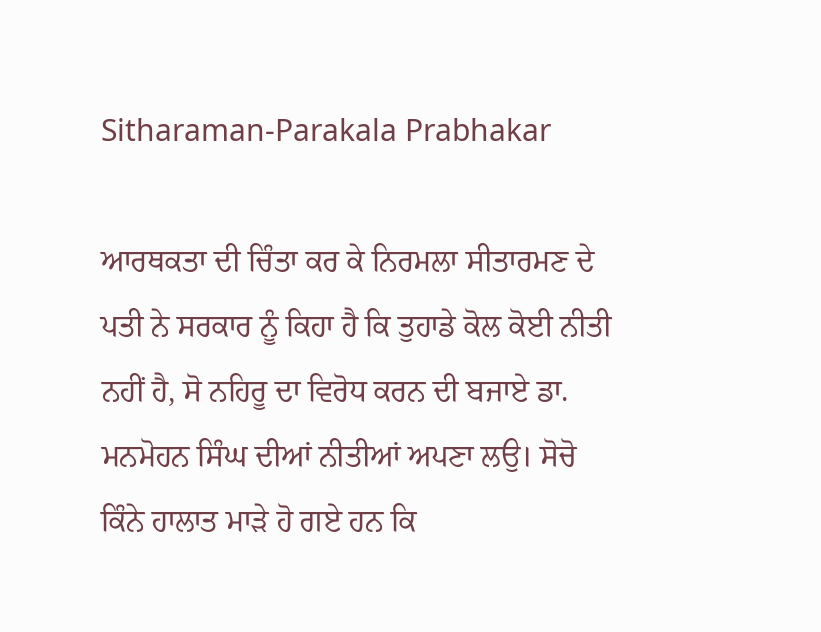Sitharaman-Parakala Prabhakar

ਆਰਥਕਤਾ ਦੀ ਚਿੰਤਾ ਕਰ ਕੇ ਨਿਰਮਲਾ ਸੀਤਾਰਮਣ ਦੇ ਪਤੀ ਨੇ ਸਰਕਾਰ ਨੂੰ ਕਿਹਾ ਹੈ ਕਿ ਤੁਹਾਡੇ ਕੋਲ ਕੋਈ ਨੀਤੀ ਨਹੀਂ ਹੈ, ਸੋ ਨਹਿਰੂ ਦਾ ਵਿਰੋਧ ਕਰਨ ਦੀ ਬਜਾਏ ਡਾ. ਮਨਮੋਹਨ ਸਿੰਘ ਦੀਆਂ ਨੀਤੀਆਂ ਅਪਣਾ ਲਉ। ਸੋਚੋ ਕਿੰਨੇ ਹਾਲਾਤ ਮਾੜੇ ਹੋ ਗਏ ਹਨ ਕਿ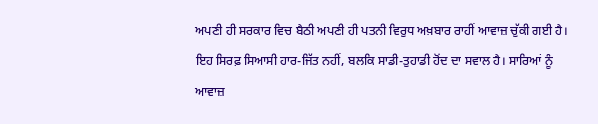ਅਪਣੀ ਹੀ ਸਰਕਾਰ ਵਿਚ ਬੈਠੀ ਅਪਣੀ ਹੀ ਪਤਨੀ ਵਿਰੁਧ ਅਖ਼ਬਾਰ ਰਾਹੀਂ ਆਵਾਜ਼ ਚੁੱਕੀ ਗਈ ਹੈ। ਇਹ ਸਿਰਫ਼ ਸਿਆਸੀ ਹਾਰ-ਜਿੱਤ ਨਹੀਂ, ਬਲਕਿ ਸਾਡੀ-ਤੁਹਾਡੀ ਹੋਂਦ ਦਾ ਸਵਾਲ ਹੈ। ਸਾਰਿਆਂ ਨੂੰ ਆਵਾਜ਼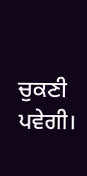ਚੁਕਣੀ ਪਵੇਗੀ।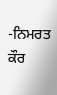-ਨਿਮਰਤ ਕੌਰ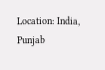Location: India, Punjab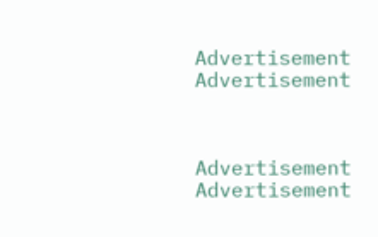Advertisement
Advertisement



Advertisement
Advertisement